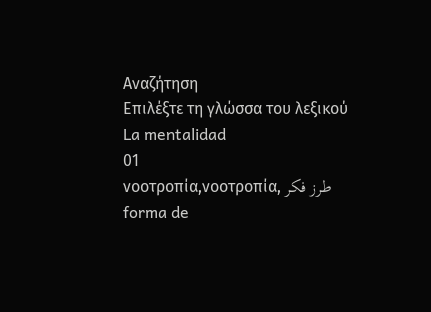Αναζήτηση
Επιλέξτε τη γλώσσα του λεξικού
La mentalidad
01
νοοτροπία,νοοτροπία, طرز فکر
forma de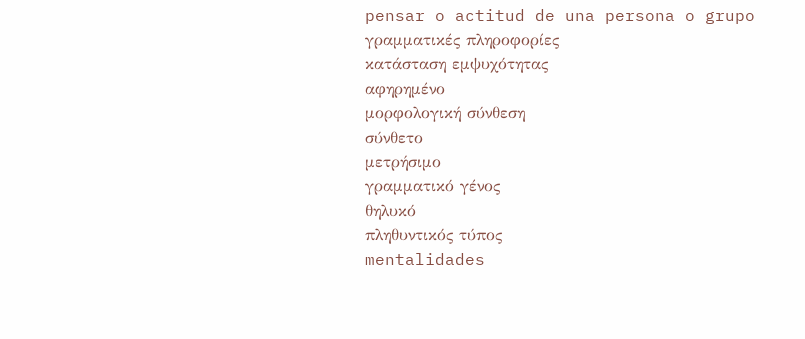pensar o actitud de una persona o grupo
γραμματικές πληροφορίες
κατάσταση εμψυχότητας
αφηρημένο
μορφολογική σύνθεση
σύνθετο
μετρήσιμο
γραμματικό γένος
θηλυκό
πληθυντικός τύπος
mentalidades